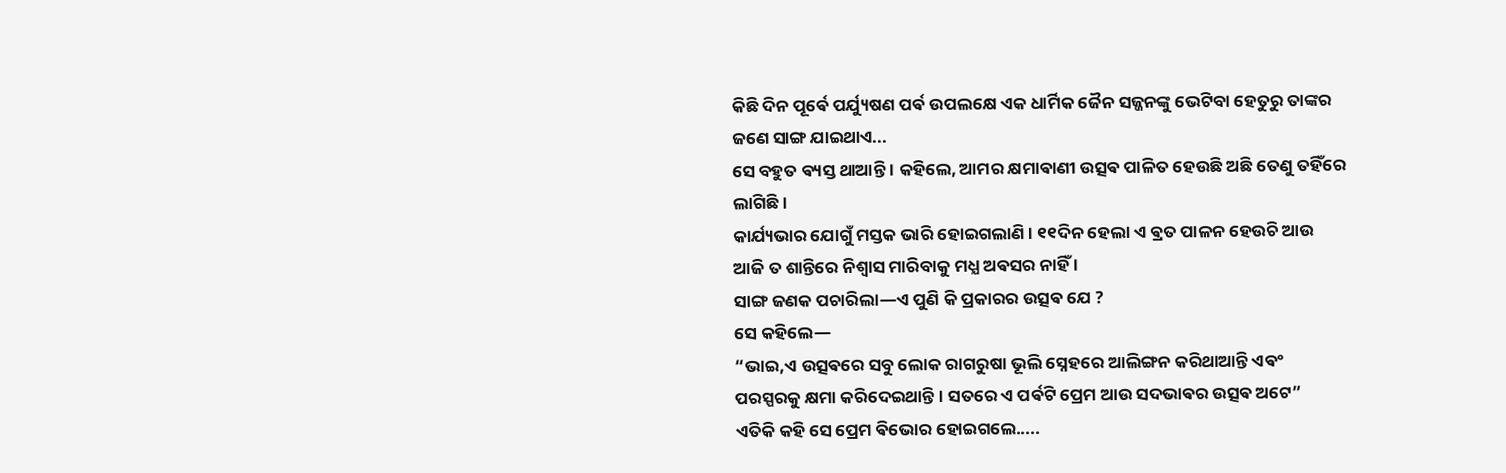କିଛି ଦିନ ପୂର୍ଵେ ପର୍ଯ୍ୟୁଷଣ ପର୍ଵ ଉପଲକ୍ଷେ ଏକ ଧାର୍ମିକ ଜୈନ ସଜ୍ଜନଙ୍କୁ ଭେଟିବା ହେତୁରୁ ତାଙ୍କର ଜଣେ ସାଙ୍ଗ ଯାଇଥାଏ...
ସେ ବହୁତ ଵ୍ୟସ୍ତ ଥାଆନ୍ତି । କହିଲେ, ଆମର କ୍ଷମାଵାଣୀ ଉତ୍ସଵ ପାଳିତ ହେଉଛି ଅଛି ତେଣୁ ତହିଁରେ ଲାଗିଛି ।
କାର୍ଯ୍ୟଭାର ଯୋଗୁଁ ମସ୍ତକ ଭାରି ହୋଇଗଲାଣି । ୧୧ଦିନ ହେଲା ଏ ଵ୍ରତ ପାଳନ ହେଉଚି ଆଉ ଆଜି ତ ଶାନ୍ତିରେ ନିଶ୍ଵାସ ମାରିବାକୁ ମଧ୍ଯ ଅଵସର ନାହିଁ ।
ସାଙ୍ଗ ଜଣକ ପଚାରିଲା―ଏ ପୁଣି କି ପ୍ରକାରର ଉତ୍ସଵ ଯେ ?
ସେ କହିଲେ―
“ଭାଇ,ଏ ଉତ୍ସଵରେ ସବୁ ଲୋକ ରାଗରୁଷା ଭୂଲି ସ୍ନେହରେ ଆଲିଙ୍ଗନ କରିଥାଆନ୍ତି ଏଵଂ ପରସ୍ପରକୁ କ୍ଷମା କରିଦେଇଥାନ୍ତି । ସତରେ ଏ ପର୍ଵଟି ପ୍ରେମ ଆଉ ସଦଭାଵର ଉତ୍ସଵ ଅଟେ”
ଏତିକି କହି ସେ ପ୍ରେମ ଵିଭୋର ହୋଇଗଲେ.....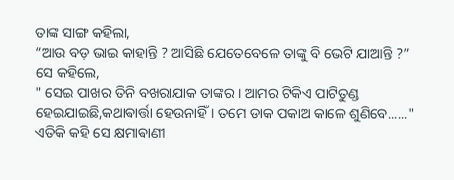ତାଙ୍କ ସାଙ୍ଗ କହିଲା,
“ଆଉ ବଡ଼ ଭାଇ କାହାନ୍ତି ? ଆସିଛି ଯେତେବେଳେ ତାଙ୍କୁ ବି ଭେଟି ଯାଆନ୍ତି ?”
ସେ କହିଲେ,
" ସେଇ ପାଖର ତିନି ବଖରାଯାକ ତାଙ୍କର । ଆମର ଟିକିଏ ପାଟିତୁଣ୍ଡ ହେଇଯାଇଛି,କଥାଵାର୍ତ୍ତା ହେଉନାହିଁ । ତମେ ଡାକ ପକାଅ କାଳେ ଶୁଣିବେ......"
ଏତିକି କହି ସେ କ୍ଷମାଵାଣୀ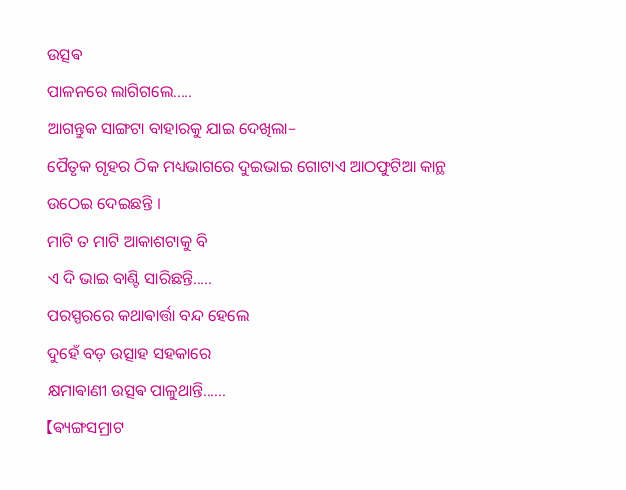ଉତ୍ସଵ
ପାଳନରେ ଲାଗିଗଲେ.....
ଆଗନ୍ତୁକ ସାଙ୍ଗଟା ବାହାରକୁ ଯାଇ ଦେଖିଲା–
ପୈତୃକ ଗୃହର ଠିକ ମଧ୍ୟଭାଗରେ ଦୁଇଭାଇ ଗୋଟାଏ ଆଠଫୁଟିଆ କାନ୍ଥ ଉଠେଇ ଦେଇଛନ୍ତି ।
ମାଟି ତ ମାଟି ଆକାଶଟାକୁ ବି
ଏ ଦି ଭାଇ ବାଣ୍ଟି ସାରିଛନ୍ତି.....
ପରସ୍ପରରେ କଥାଵାର୍ତ୍ତା ବନ୍ଦ ହେଲେ
ଦୁହେଁ ବଡ଼ ଉତ୍ସାହ ସହକାରେ
କ୍ଷମାଵାଣୀ ଉତ୍ସଵ ପାଳୁଥାନ୍ତି......
【ଵ୍ୟଙ୍ଗସମ୍ରାଟ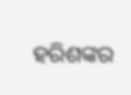ହରିଶଙ୍କର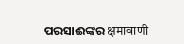ପରସାଈଙ୍କର क्षमावाणी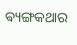ଵ୍ୟଙ୍ଗକଥାର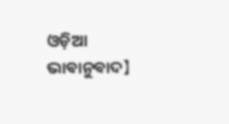ଓଡ଼ିଆ ଭାଵାନୁଵାଦ】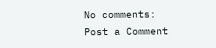No comments:
Post a Comment